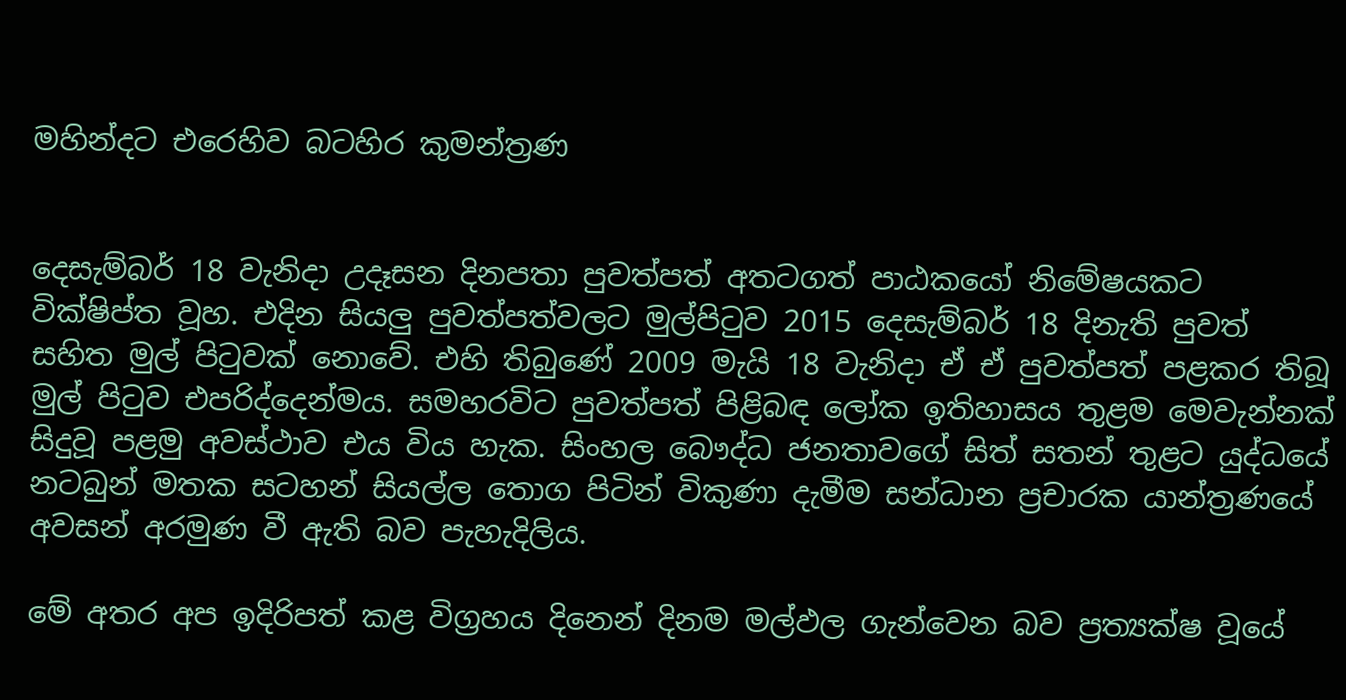මහින්දට එරෙහිව බටහිර කුමන්ත්‍රණ


දෙසැම්බර් 18 වැනිදා උදෑසන දිනපතා පුවත්පත් අතටගත් පාඨකයෝ නිමේෂයකට වික්ෂිප්ත වූහ. එදින සියලු පුවත්පත්වලට මුල්පිටුව 2015 දෙසැම්බර් 18 දිනැති පුවත් සහිත මුල් පිටුවක් නොවේ. එහි තිබුණේ 2009 මැයි 18 වැනිදා ඒ ඒ පුවත්පත් පළකර තිබූ මුල් පිටුව එපරිද්දෙන්මය. සමහරවිට පුවත්පත් පිළිබඳ ලෝක ඉතිහාසය තුළම මෙවැන්නක් සිදුවූ පළමු අවස්ථාව එය විය හැක. සිංහල බෞද්ධ ජනතාවගේ සිත් සතන් තුළට යුද්ධයේ නටබුන් මතක සටහන් සියල්ල තොග පිටින් විකුණා දැමීම සන්ධාන ප්‍රචාරක යාන්ත්‍රණයේ අවසන් අරමුණ වී ඇති බව පැහැදිලිය.

මේ අතර අප ඉදිරිපත් කළ විග්‍රහය දිනෙන් දිනම මල්ඵල ගැන්වෙන බව ප්‍රත්‍යක්ෂ වූයේ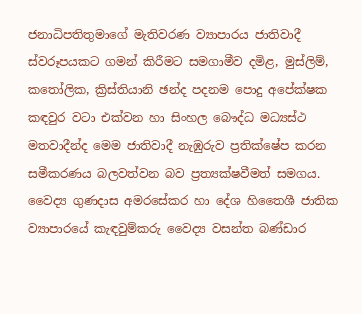ජනාධිපතිතුමාගේ මැතිවරණ ව්‍යාපාරය ජාතිවාදී ස්වරූපයකට ගමන් කිරීමට සමගාමීව දමිළ, මුස්ලිම්, කතෝලික, ක්‍රිස්තියානි ඡන්ද පදනම පොදු අපේක්ෂක කඳවුර වටා එක්වන හා සිංහල බෞද්ධ මධ්‍යස්ථ මතවාදීන්ද මෙම ජාතිවාදී නැඹුරුව ප්‍රතික්ෂේප කරන සමීකරණය බලවත්වන බව ප්‍රත්‍යක්ෂවීමත් සමගය. වෛද්‍ය ගුණදාස අමරසේකර හා දේශ හිතෛශී ජාතික ව්‍යාපාරයේ කැඳවුම්කරු වෛද්‍ය වසන්ත බණ්ඩාර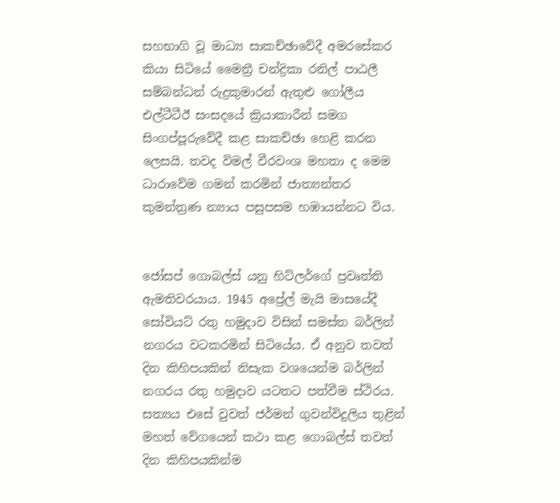සහභාගි වූ මාධ්‍ය සාකච්ඡාවේදී අමරසේකර කියා සිටියේ මෛත්‍රී චන්ද්‍රිකා රනිල් පාඨලී සම්බන්ධන් රුද්‍රකුමාරන් ඇතුළු ගෝලීය එල්ටීටීඊ සංසදයේ ක්‍රියාකාරීන් සමග සිංගප්පූරුවේදී කළ සාකච්ඡා හෙළි කරන ලෙසයි. තවද විමල් වීරවංශ මහතා ද මෙම ධාරාවේම ගමන් කරමින් ජාත්‍යන්තර කුමන්ත්‍රණ න්‍යාය පසුපසම හඹායන්නට විය.


ජෝසප් ගොබල්ස් යනු හිට්ලර්ගේ ප්‍රවෘත්ති ඇමතිවරයාය. 1945 අප්‍රේල් මැයි මාසයේදී සෝවියට් රතු හමුදාව විසින් සමස්ත බර්ලින් නගරය වටකරමින් සිටියේය. ඒ අනුව තවත් දින කිහිපයකින් නිසැක වශයෙන්ම බර්ලින් නගරය රතු හමුදාව යටතට පත්වීම ස්ථිරය. සත්‍යය එසේ වුවත් ජර්මන් ගුවන්විදුලිය තුළින් මහත් වේගයෙන් කථා කළ ගොබල්ස් තවත් දින කිහිපයකින්ම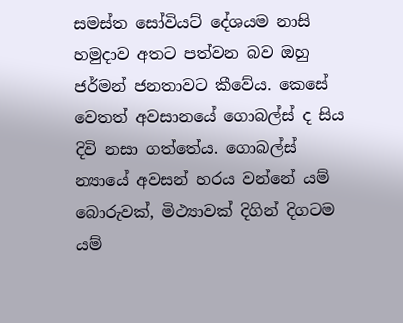සමස්ත සෝවියට් දේශයම නාසි හමුදාව අතට පත්වන බව ඔහු ජර්මන් ජනතාවට කීවේය. කෙසේ වෙතත් අවසානයේ ගොබල්ස් ද සිය දිවි නසා ගත්තේය. ගොබල්ස් න්‍යායේ අවසන් හරය වන්නේ යම් බොරුවක්, මිථ්‍යාවක් දිගින් දිගටම යම්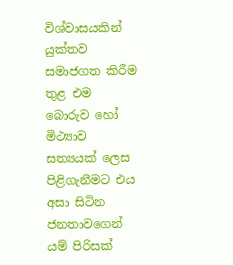විශ්වාසයකින් යුක්තව සමාජගත කිරීම තුළ එම බොරුව හෝ මිථ්‍යාව සත්‍යයක් ලෙස පිළිගැනීමට එය අසා සිටින ජනතාවගෙන් යම් පිරිසක්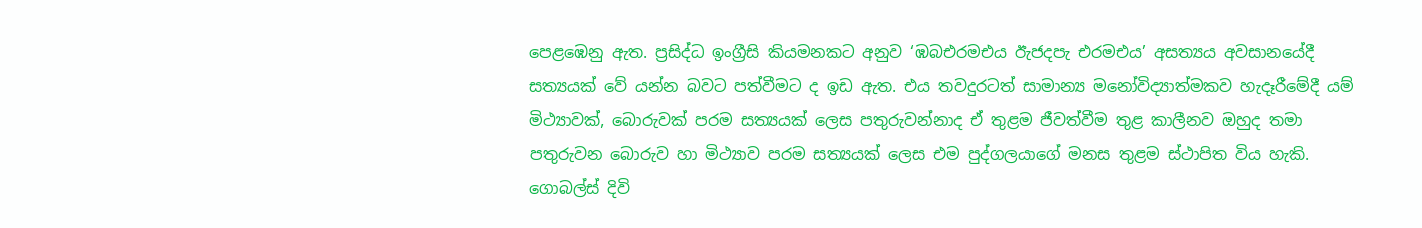පෙළඹෙනු ඇත. ප්‍රසිද්ධ ඉංග්‍රීසි කියමනකට අනුව ‘ඹබඑරමඑය ඊැජදපැ එරමඑය’ අසත්‍යය අවසානයේදී සත්‍යයක් වේ යන්න බවට පත්වීමට ද ඉඩ ඇත. එය තවදුරටත් සාමාන්‍ය මනෝවිද්‍යාත්මකව හැදෑරීමේදී යම් මිථ්‍යාවක්, බොරුවක් පරම සත්‍යයක් ලෙස පතුරුවන්නාද ඒ තුළම ජීවත්වීම තුළ කාලීනව ඔහුද තමා පතුරුවන බොරුව හා මිථ්‍යාව පරම සත්‍යයක් ලෙස එම පුද්ගලයාගේ මනස තුළම ස්ථාපිත විය හැකි. ගොබල්ස් දිවි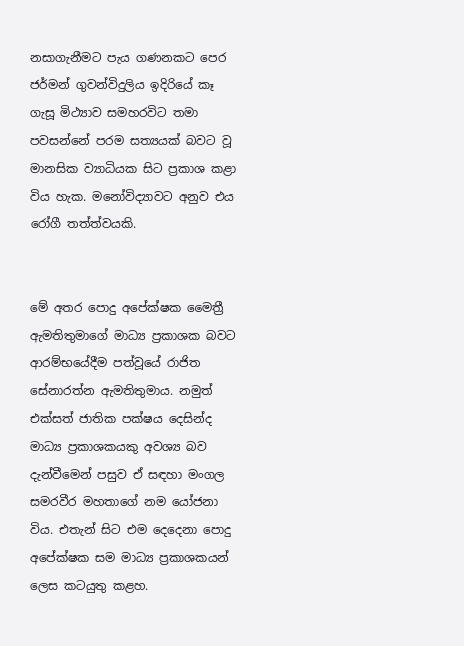නසාගැනීමට පැය ගණනකට පෙර ජර්මන් ගුවන්විදුලිය ඉදිරියේ කෑ ගැසූ මිථ්‍යාව සමහරවිට තමා පවසන්නේ පරම සත්‍යයක් බවට වූ මානසික ව්‍යාධියක සිට ප්‍රකාශ කළා විය හැක. මනෝවිද්‍යාවට අනුව එය රෝගී තත්ත්වයකි.


මේ අතර පොදු අපේක්ෂක මෛත්‍රී ඇමතිතුමාගේ මාධ්‍ය ප්‍රකාශක බවට ආරම්භයේදීම පත්වූයේ රාජිත සේනාරත්න ඇමතිතුමාය. නමුත් එක්සත් ජාතික පක්ෂය දෙසින්ද මාධ්‍ය ප්‍රකාශකයකු අවශ්‍ය බව දැන්වීමෙන් පසුව ඒ සඳහා මංගල සමරවීර මහතාගේ නම යෝජනා විය. එතැන් සිට එම දෙදෙනා පොදු අපේක්ෂක සම මාධ්‍ය ප්‍රකාශකයන් ලෙස කටයුතු කළහ.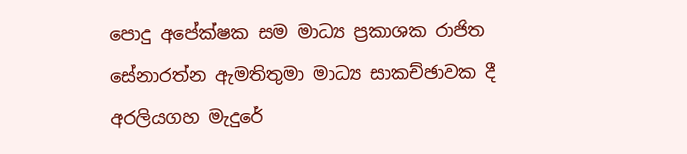පොදු අපේක්ෂක සම මාධ්‍ය ප්‍රකාශක රාජිත සේනාරත්න ඇමතිතුමා මාධ්‍ය සාකච්ඡාවක දී අරලියගහ මැදුරේ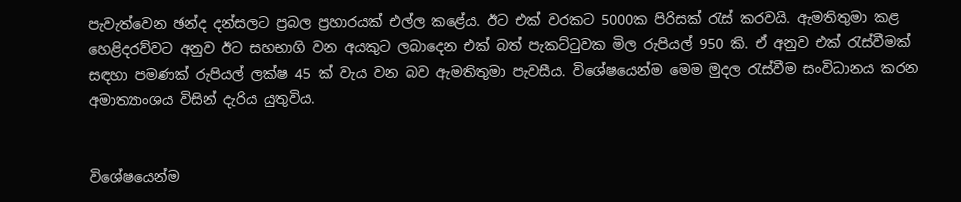පැවැත්වෙන ඡන්ද දන්සලට ප්‍රබල ප්‍රහාරයක් එල්ල කළේය. ඊට එක් වරකට 5000ක පිරිසක් රැස් කරවයි. ඇමතිතුමා කළ හෙළිදරව්වට අනුව ඊට සහභාගි වන අයකුට ලබාදෙන එක් බත් පැකට්ටුවක මිල රුපියල් 950 කි. ඒ අනුව එක් රැස්වීමක් සඳහා පමණක් රුපියල් ලක්ෂ 45 ක් වැය වන බව ඇමතිතුමා පැවසීය. විශේෂයෙන්ම මෙම මුදල රැස්වීම සංවිධානය කරන අමාත්‍යාංශය විසින් දැරිය යුතුවිය.


විශේෂයෙන්ම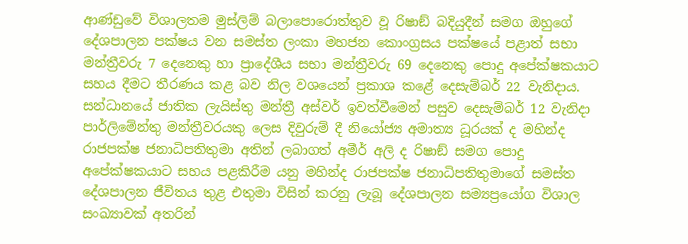ආණ්ඩුවේ විශාලතම මුස්ලිම් බලාපොරොත්තුව වූ රිෂාඞ් බදියුදීන් සමග ඔහුගේ දේශපාලන පක්ෂය වන සමස්ත ලංකා මහජන කොංග්‍රසය පක්ෂයේ පළාත් සභා මන්ත්‍රීවරු 7 දෙනෙකු හා ප්‍රාදේශීය සභා මන්ත්‍රීවරු 69 දෙනෙකු පොදු අපේක්ෂකයාට සහය දීමට තීරණය කළ බව නිල වශයෙන් ප්‍රකාශ කළේ දෙසැම්බර් 22 වැනිදාය. සන්ධානයේ ජාතික ලැයිස්තු මන්ත්‍රී අස්වර් ඉවත්වීමෙන් පසුව දෙසැම්බර් 12 වැනිදා පාර්ලිමේන්තු මන්ත්‍රීවරයකු ලෙස දිවුරුම් දී නියෝජ්‍ය අමාත්‍ය ධූරයක් ද මහින්ද රාජපක්ෂ ජනාධිපතිතුමා අතින් ලබාගත් අමීර් අලි ද රිෂාඞ් සමග පොදු අපේක්ෂකයාට සහය පළකිරීම යනු මහින්ද රාජපක්ෂ ජනාධිපතිතුමාගේ සමස්ත දේශපාලන ජීවිතය තුළ එතුමා විසින් කරනු ලැබූ දේශපාලන සම්‍යප්‍රයෝග විශාල සංඛ්‍යාවක් අතරින්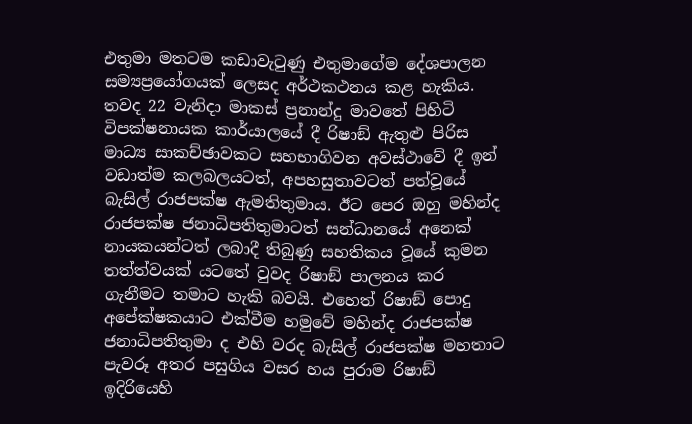එතුමා මතටම කඩාවැටුණු එතුමාගේම දේශපාලන සම්‍යප්‍රයෝගයක් ලෙසද අර්ථකථනය කළ හැකිය. තවද 22 වැනිදා මාකස් ප්‍රනාන්දු මාවතේ පිහිටි විපක්ෂනායක කාර්යාලයේ දී රිෂාඞ් ඇතුළු පිරිස මාධ්‍ය සාකච්ඡාවකට සහභාගිවන අවස්ථාවේ දී ඉන් වඩාත්ම කලබලයටත්, අපහසුතාවටත් පත්වූයේ බැසිල් රාජපක්ෂ ඇමතිතුමාය. ඊට පෙර ඔහු මහින්ද රාජපක්ෂ ජනාධිපතිතුමාටත් සන්ධානයේ අනෙක් නායකයන්ටත් ලබාදී තිබුණු සහතිකය වූයේ කුමන තත්ත්වයක් යටතේ වුවද රිෂාඞ් පාලනය කර ගැනීමට තමාට හැකි බවයි. එහෙත් රිෂාඞ් පොදු අපේක්ෂකයාට එක්වීම හමුවේ මහින්ද රාජපක්ෂ ජනාධිපතිතුමා ද එහි වරද බැසිල් රාජපක්ෂ මහතාට පැවරූ අතර පසුගිය වසර හය පුරාම රිෂාඞ් ඉදිරියෙහි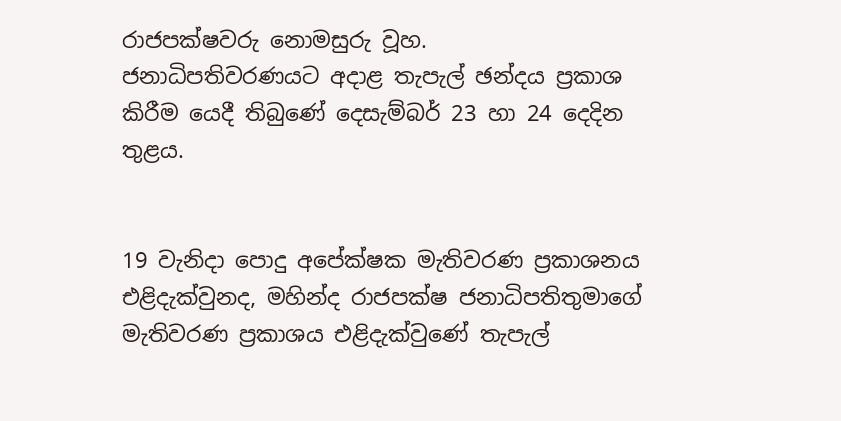රාජපක්ෂවරු නොමසුරු වූහ.
ජනාධිපතිවරණයට අදාළ තැපැල් ඡන්දය ප්‍රකාශ කිරීම යෙදී තිබුණේ දෙසැම්බර් 23 හා 24 දෙදින තුළය.


19 වැනිදා පොදු අපේක්ෂක මැතිවරණ ප්‍රකාශනය එළිදැක්වුනද, මහින්ද රාජපක්ෂ ජනාධිපතිතුමාගේ මැතිවරණ ප්‍රකාශය එළිදැක්වුණේ තැපැල්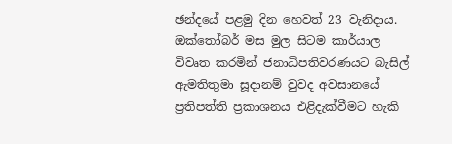ඡන්දයේ පළමු දින හෙවත් 23 වැනිදාය. ඔක්තෝබර් මස මුල සිටම කාර්යාල විවෘත කරමින් ජනාධිපතිවරණයට බැසිල් ඇමතිතුමා සූදානම් වුවද අවසානයේ ප්‍රතිපත්ති ප්‍රකාශනය එළිදැක්වීමට හැකි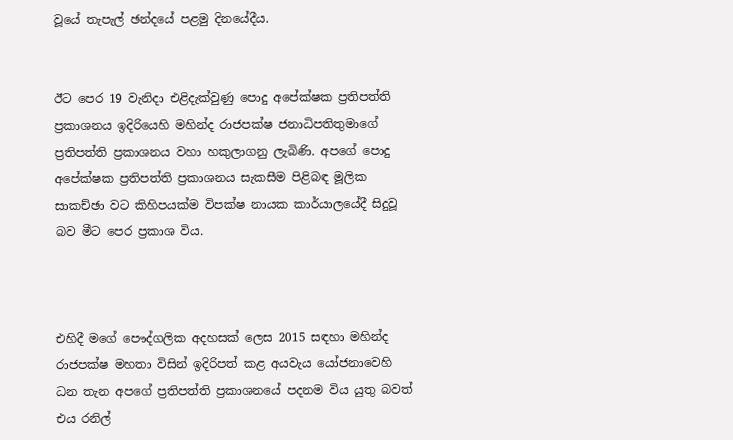වූයේ තැපැල් ඡන්දයේ පළමු දිනයේදීය.


ඊට පෙර 19 වැනිදා එළිදැක්වුණු පොදු අපේක්ෂක ප්‍රතිපත්ති ප්‍රකාශනය ඉදිරියෙහි මහින්ද රාජපක්ෂ ජනාධිපතිතුමාගේ ප්‍රතිපත්ති ප්‍රකාශනය වහා හකුලාගනු ලැබිණි. අපගේ පොදු අපේක්ෂක ප්‍රතිපත්ති ප්‍රකාශනය සැකසීම පිළිබඳ මූලික සාකච්ඡා වට කිහිපයක්ම විපක්ෂ නායක කාර්යාලයේදී සිදුවූ බව මීට පෙර ප්‍රකාශ විය.



එහිදී මගේ පෞද්ගලික අදහසක් ලෙස 2015 සඳහා මහින්ද රාජපක්ෂ මහතා විසින් ඉදිරිපත් කළ අයවැය යෝජනාවෙහි ධන තැන අපගේ ප්‍රතිපත්ති ප්‍රකාශනයේ පදනම විය යුතු බවත් එය රනිල්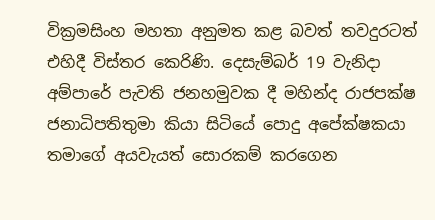වික්‍රමසිංහ මහතා අනුමත කළ බවත් තවදුරටත් එහිදී විස්තර කෙරිණි. දෙසැම්බර් 19 වැනිදා අම්පාරේ පැවති ජනහමුවක දී මහින්ද රාජපක්ෂ ජනාධිපතිතුමා කියා සිටියේ පොදු අපේක්ෂකයා තමාගේ අයවැයත් සොරකම් කරගෙන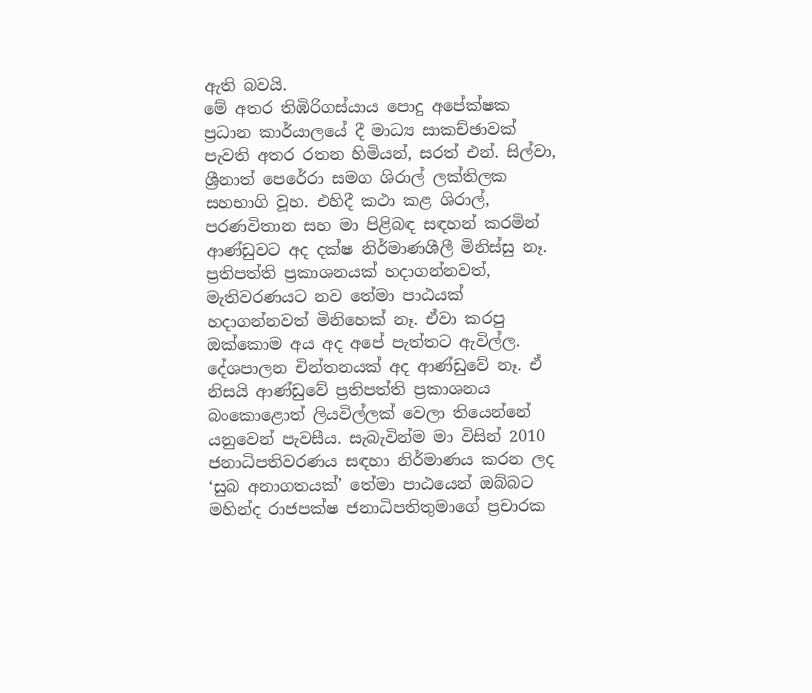ඇති බවයි.
මේ අතර තිඹිරිගස්යාය පොදු අපේක්ෂක ප්‍රධාන කාර්යාලයේ දී මාධ්‍ය සාකච්ඡාවක් පැවති අතර රතන හිමියන්, සරත් එන්. සිල්වා, ශ්‍රීනාත් පෙරේරා සමග ශිරාල් ලක්තිලක සහභාගි වූහ. එහිදී කථා කළ ශිරාල්, පරණවිතාන සහ මා පිළිබඳ සඳහන් කරමින් ආණ්ඩුවට අද දක්ෂ නිර්මාණශීලී මිනිස්සු නෑ. ප්‍රතිපත්ති ප්‍රකාශනයක් හදාගන්නවත්, මැතිවරණයට නව තේමා පාඨයක් හදාගන්නවත් මිනිහෙක් නෑ. ඒවා කරපු ඔක්කොම අය අද අපේ පැත්තට ඇවිල්ල. දේශපාලන චින්තනයක් අද ආණ්ඩුවේ නෑ. ඒ නිසයි ආණ්ඩුවේ ප්‍රතිපත්ති ප්‍රකාශනය බංකොළොත් ලියවිල්ලක් වෙලා තියෙන්නේ යනුවෙන් පැවසීය. සැබැවින්ම මා විසින් 2010 ජනාධිපතිවරණය සඳහා නිර්මාණය කරන ලද ‘සුබ අනාගතයක්’ තේමා පාඨයෙන් ඔබ්බට මහින්ද රාජපක්ෂ ජනාධිපතිතුමාගේ ප්‍රචාරක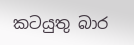කටයුතු බාර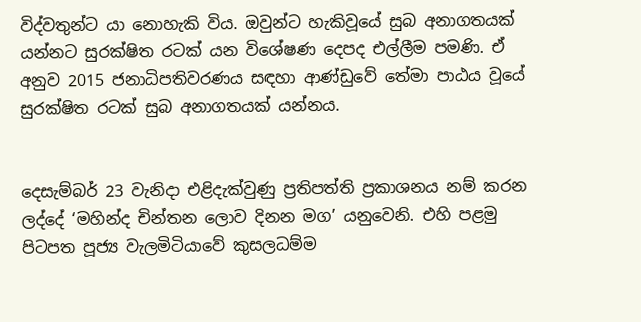විද්වතුන්ට යා නොහැකි විය. ඔවුන්ට හැකිවූයේ සුබ අනාගතයක් යන්නට සුරක්ෂිත රටක් යන විශේෂණ දෙපද එල්ලීම පමණි. ඒ අනුව 2015 ජනාධිපතිවරණය සඳහා ආණ්ඩුවේ තේමා පාඨය වූයේ සුරක්ෂිත රටක් සුබ අනාගතයක් යන්නය.


දෙසැම්බර් 23 වැනිදා එළිදැක්වුණු ප්‍රතිපත්ති ප්‍රකාශනය නම් කරන ලද්දේ ‘මහින්ද චින්තන ලොව දිනන මග’ යනුවෙනි. එහි පළමු පිටපත පූජ්‍ය වැලමිටියාවේ කුසලධම්ම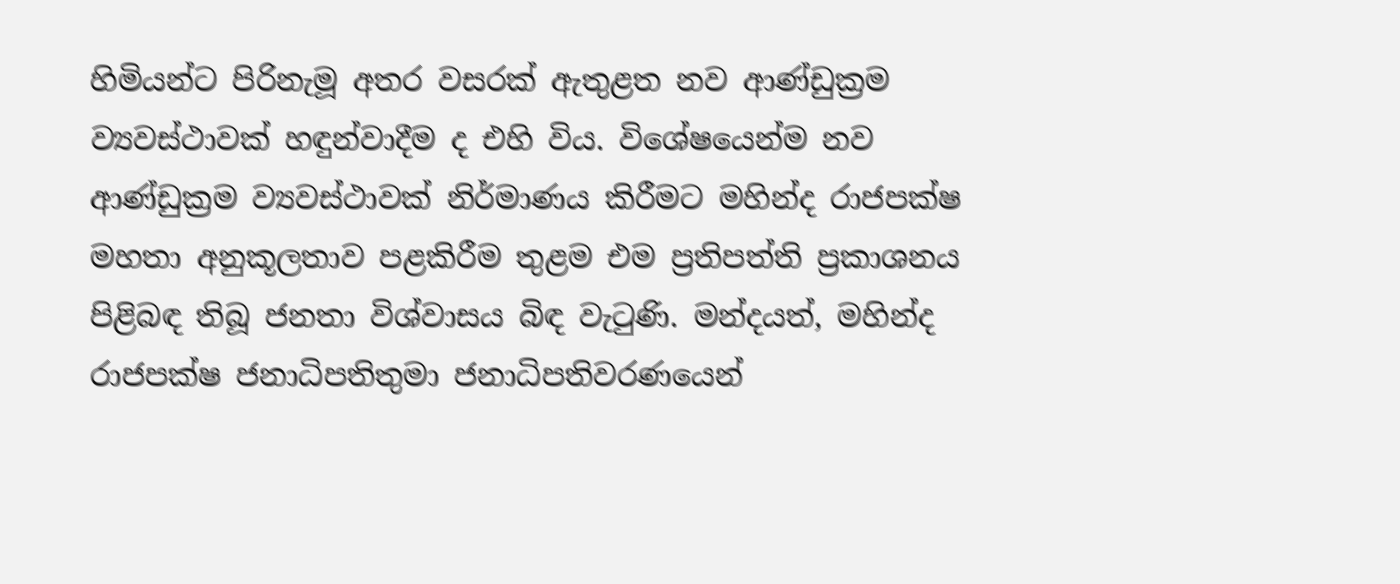හිමියන්ට පිරිනැමූ අතර වසරක් ඇතුළත නව ආණ්ඩුක්‍රම ව්‍යවස්ථාවක් හඳුන්වාදීම ද එහි විය. විශේෂයෙන්ම නව ආණ්ඩුක්‍රම ව්‍යවස්ථාවක් නිර්මාණය කිරීමට මහින්ද රාජපක්ෂ මහතා අනුකූලතාව පළකිරීම තුළම එම ප්‍රතිපත්ති ප්‍රකාශනය පිළිබඳ තිබූ ජනතා විශ්වාසය බිඳ වැටුණි. මන්දයත්, මහින්ද රාජපක්ෂ ජනාධිපතිතුමා ජනාධිපතිවරණයෙන්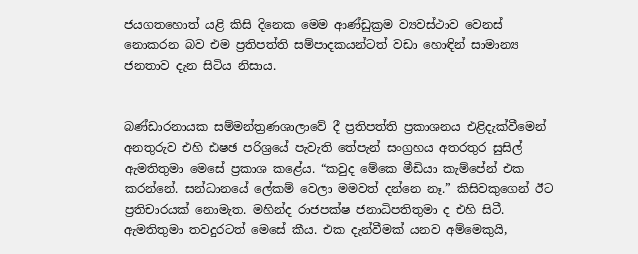ජයගතහොත් යළි කිසි දිනෙක මෙම ආණ්ඩුක්‍රම ව්‍යවස්ථාව වෙනස් නොකරන බව එම ප්‍රතිපත්ති සම්පාදකයන්ටත් වඩා හොඳින් සාමාන්‍ය ජනතාව දැන සිටිය නිසාය.


බණ්ඩාරනායක සම්මන්ත්‍රණශාලාවේ දී ප්‍රතිපත්ති ප්‍රකාශනය එළිදැක්වීමෙන් අනතුරුව එහි ඪෂඡ පරිශ්‍රයේ පැවැති තේපැන් සංග්‍රහය අතරතුර සුසිල් ඇමතිතුමා මෙසේ ප්‍රකාශ කළේය. “කවුද මේකෙ මීඩියා කැම්පේන් එක කරන්නේ. සන්ධානයේ ලේකම් වෙලා මමවත් දන්නෙ නෑ.” කිසිවකුගෙන් ඊට ප්‍රතිචාරයක් නොමැත. මහින්ද රාජපක්ෂ ජනාධිපතිතුමා ද එහි සිටී. ඇමතිතුමා තවදුරටත් මෙසේ කීය. එක දැන්වීමක් යනව අම්මෙකුයි,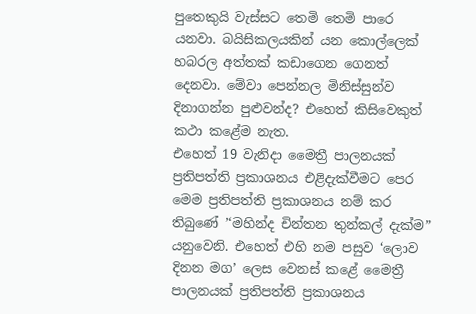පුතෙකුයි වැස්සට තෙමි තෙමි පාරෙ යනවා. බයිසිකලයකින් යන කොල්ලෙක් හබරල අත්තක් කඩාගෙන ගෙනත් දෙනවා. මේවා පෙන්නල මිනිස්සුන්ව දිනාගන්න පුළුවන්ද? එහෙත් කිසිවෙකුත් කථා කළේම නැත.
එහෙත් 19 වැනිදා මෛත්‍රී පාලනයක් ප්‍රතිපත්ති ප්‍රකාශනය එළිදැක්වීමට පෙර මෙම ප්‍රතිපත්ති ප්‍රකාශනය නම් කර තිබුණේ ’‘මහින්ද චින්තන තුන්කල් දැක්ම” යනුවෙනි. එහෙත් එහි නම පසුව ‘ලොව දිනන මග’ ලෙස වෙනස් කළේ මෛත්‍රී පාලනයක් ප්‍රතිපත්ති ප්‍රකාශනය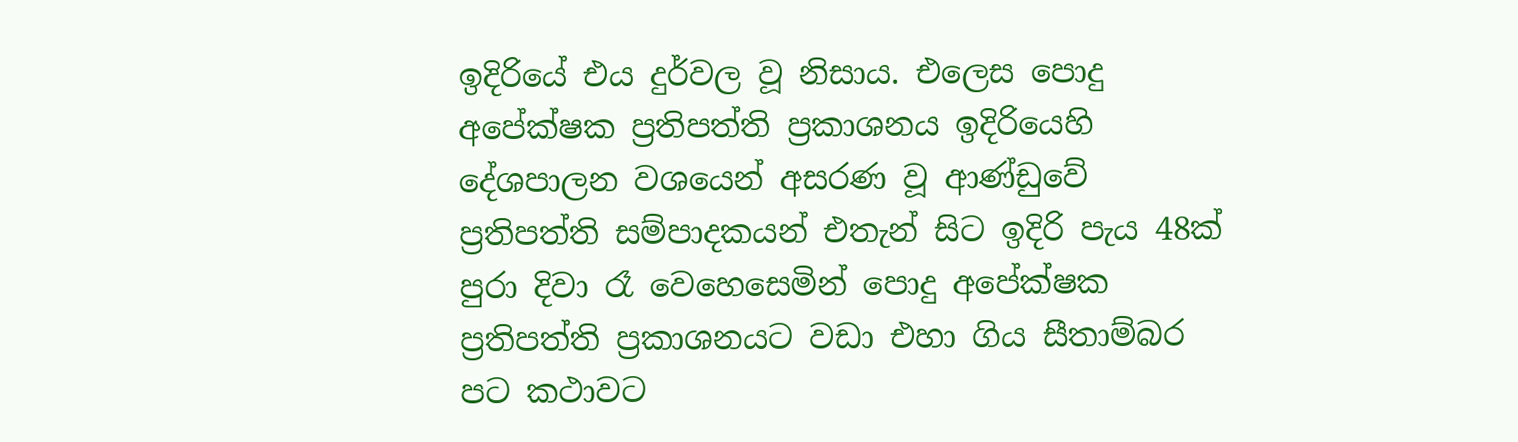ඉදිරියේ එය දුර්වල වූ නිසාය. එලෙස පොදු අපේක්ෂක ප්‍රතිපත්ති ප්‍රකාශනය ඉදිරියෙහි දේශපාලන වශයෙන් අසරණ වූ ආණ්ඩුවේ ප්‍රතිපත්ති සම්පාදකයන් එතැන් සිට ඉදිරි පැය 48ක් පුරා දිවා රෑ වෙහෙසෙමින් පොදු අපේක්ෂක ප්‍රතිපත්ති ප්‍රකාශනයට වඩා එහා ගිය සීතාම්බර පට කථාවට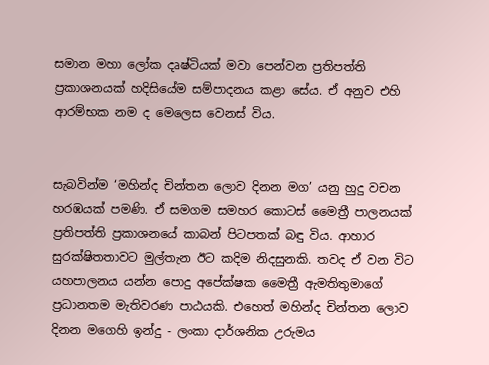සමාන මහා ලෝක දෘෂ්ටියක් මවා පෙන්වන ප්‍රතිපත්ති ප්‍රකාශනයක් හදිසියේම සම්පාදනය කළා සේය. ඒ අනුව එහි ආරම්භක නම ද මෙලෙස වෙනස් විය.


සැබවින්ම ‘මහින්ද චින්තන ලොව දිනන මග’ යනු හුදු වචන හරඹයක් පමණි. ඒ සමගම සමහර කොටස් මෛත්‍රී පාලනයක් ප්‍රතිපත්ති ප්‍රකාශනයේ කාබන් පිටපතක් බඳු විය. ආහාර සුරක්ෂිතතාවට මුල්තැන ඊට කදිම නිදසුනකි. තවද ඒ වන විට යහපාලනය යන්න පොදු අපේක්ෂක මෛත්‍රී ඇමතිතුමාගේ ප්‍රධානතම මැතිවරණ පාඨයකි. එහෙත් මහින්ද චින්තන ලොව දිනන මගෙහි ඉන්දු - ලංකා දාර්ශනික උරුමය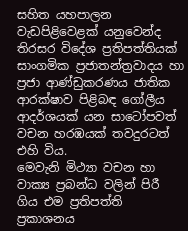සහිත යහපාලන වැඩපිළිවෙළක් යනුවෙන්ද තිරසර විදේශ ප්‍රතිපත්තියක් සාංගමික ප්‍රජාතන්ත්‍රවාදය හා ප්‍රජා ආණ්ඩුකරණය ජාතික ආරක්ෂාව පිළිබඳ ගෝලීය ආදර්ශයක් යන සාටෝපවත් වචන හරඹයක් තවදුරටත් එහි විය.
මෙවැනි මිථ්‍යා වචන හා වාක්‍ය ප්‍රබන්ධ වලින් පිරී ගිය එම ප්‍රතිපත්ති ප්‍රකාශනය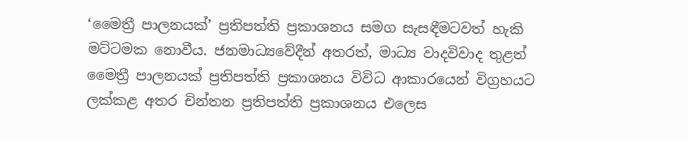‘මෛත්‍රී පාලනයක්’ ප්‍රතිපත්ති ප්‍රකාශනය සමග සැසඳීමටවත් හැකි මට්ටමක නොවීය. ජනමාධ්‍යවේදීන් අතරත්, මාධ්‍ය වාදවිවාද තුළත් මෛත්‍රී පාලනයක් ප්‍රතිපත්ති ප්‍රකාශනය විවිධ ආකාරයෙන් විග්‍රහයට ලක්කළ අතර චින්තන ප්‍රතිපත්ති ප්‍රකාශනය එලෙස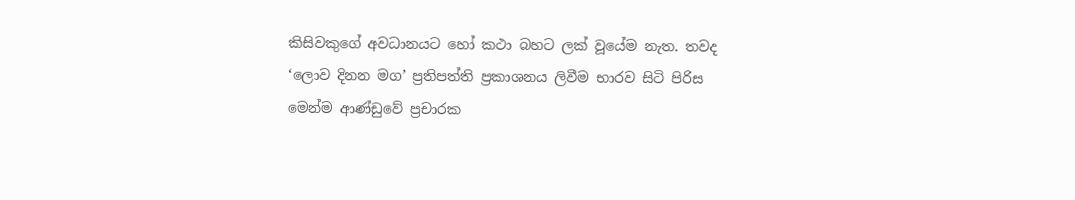කිසිවකුගේ අවධානයට හෝ කථා බහට ලක් වූයේම නැත. තවද ‘ලොව දිනන මග’ ප්‍රතිපත්ති ප්‍රකාශනය ලිවීම භාරව සිටි පිරිස මෙන්ම ආණ්ඩුවේ ප්‍රචාරක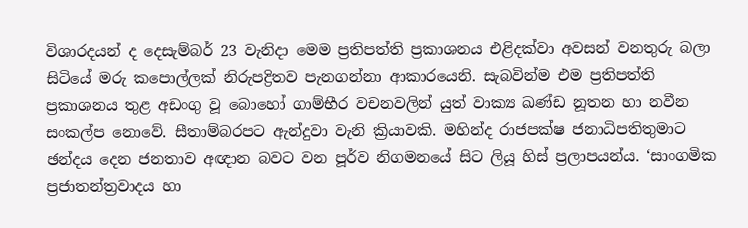විශාරදයන් ද දෙසැම්බර් 23 වැනිදා මෙම ප්‍රතිපත්ති ප්‍රකාශනය එළිදක්වා අවසන් වනතුරු බලා සිටියේ මරු කපොල්ලක් නිරුපද්‍රිතව පැනගන්නා ආකාරයෙනි. සැබවින්ම එම ප්‍රතිපත්ති ප්‍රකාශනය තුළ අඩංගු වූ බොහෝ ගාම්භීර වචනවලින් යුත් වාක්‍ය ඛණ්ඩ නූතන හා නවීන සංකල්ප නොවේ. සීතාම්බරපට ඇන්දුවා වැනි ක්‍රියාවකි. මහින්ද රාජපක්ෂ ජනාධිපතිතුමාට ඡන්දය දෙන ජනතාව අඥාන බවට වන පූර්ව නිගමනයේ සිට ලියූ හිස් ප්‍රලාපයන්ය. ‘සාංගමික ප්‍රජාතන්ත්‍රවාදය හා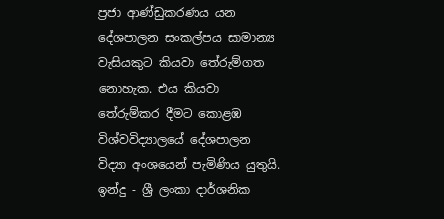ප්‍රජා ආණ්ඩුකරණය යන දේශපාලන සංකල්පය සාමාන්‍ය වැසියකුට කියවා තේරුම්ගත නොහැක. එය කියවා තේරුම්කර දීමට කොළඹ විශ්වවිද්‍යාලයේ දේශපාලන විද්‍යා අංශයෙන් පැමිණිය යුතුයි. ඉන්දු - ශ්‍රී ලංකා දාර්ශනික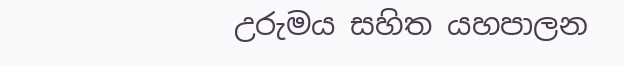උරුමය සහිත යහපාලන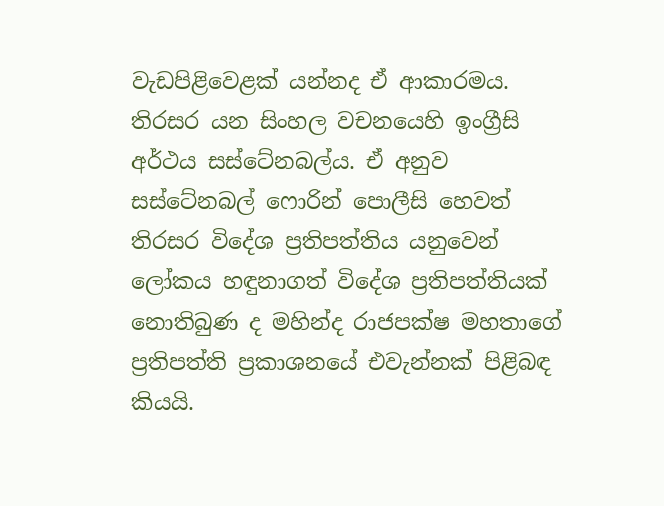වැඩපිළිවෙළක් යන්නද ඒ ආකාරමය. තිරසර යන සිංහල වචනයෙහි ඉංග්‍රීසි අර්ථය සස්ටේනබල්ය. ඒ අනුව සස්ටේනබල් ෆොරින් පොලීසි හෙවත් තිරසර විදේශ ප්‍රතිපත්තිය යනුවෙන් ලෝකය හඳුනාගත් විදේශ ප්‍රතිපත්තියක් නොතිබුණ ද මහින්ද රාජපක්ෂ මහතාගේ ප්‍රතිපත්ති ප්‍රකාශනයේ එවැන්නක් පිළිබඳ කියයි.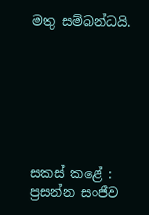මතු සම්බන්ධයි.







සකස් කළේ :
ප්‍රසන්න සංජීව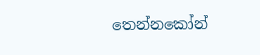තෙන්නකෝන්